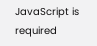JavaScript is required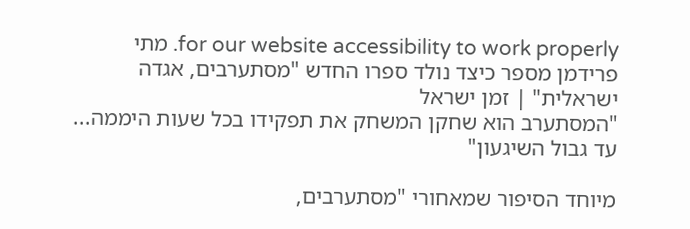for our website accessibility to work properly. מתי פרידמן מספר כיצד נולד ספרו החדש "מסתערבים, אגדה ישראלית" | זמן ישראל
"המסתערב הוא שחקן המשחק את תפקידו בכל שעות היממה... עד גבול השיגעון"

מיוחד הסיפור שמאחורי "מסתערבים,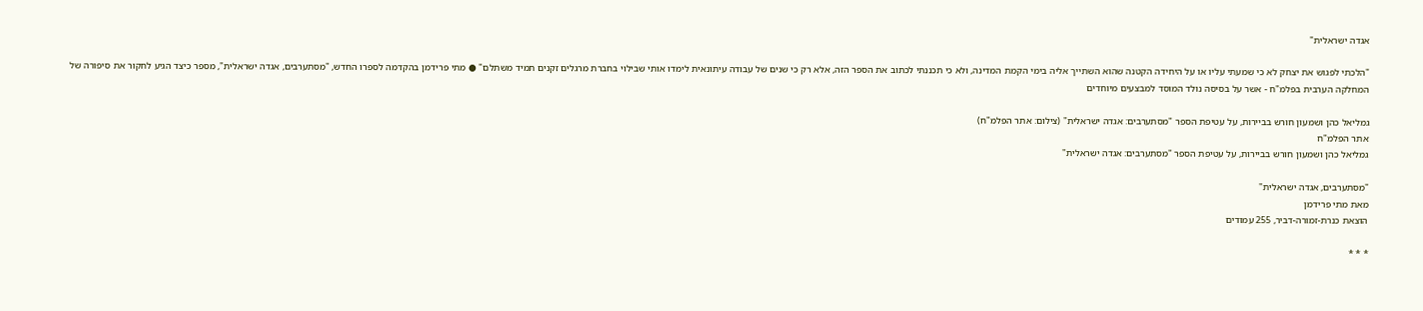אגדה ישראלית"

"הלכתי לפגוש את יצחק לא כי שמעתי עליו או על היחידה הקטנה שהוא השתייך אליה בימי הקמת המדינה, ולא כי תכננתי לכתוב את הספר הזה, אלא רק כי שנים של עבודה עיתונאית לימדו אותי שבילוי בחברת מרגלים זקנים תמיד משתלם" ● מתי פרידמן בהקדמה לספרו החדש, "מסתערבים, אגדה ישראלית", מספר כיצד הגיע לחקור את סיפורה של המחלקה הערבית בפלמ"ח - אשר על בסיסה נולד המוסד למבצעים מיוחדים

גמליאל כהן ושמעון חורש בביירות, על עטיפת הספר "מסתערבים: אגדה ישראלית" (צילום: אתר הפלמ"ח)
אתר הפלמ"ח
גמליאל כהן ושמעון חורש בביירות, על עטיפת הספר "מסתערבים: אגדה ישראלית"

"מסתערבים, אגדה ישראלית"
מאת מתי פרידמן
הוצאת כנרת-זמורה-דביר, 255 עמודים

* * *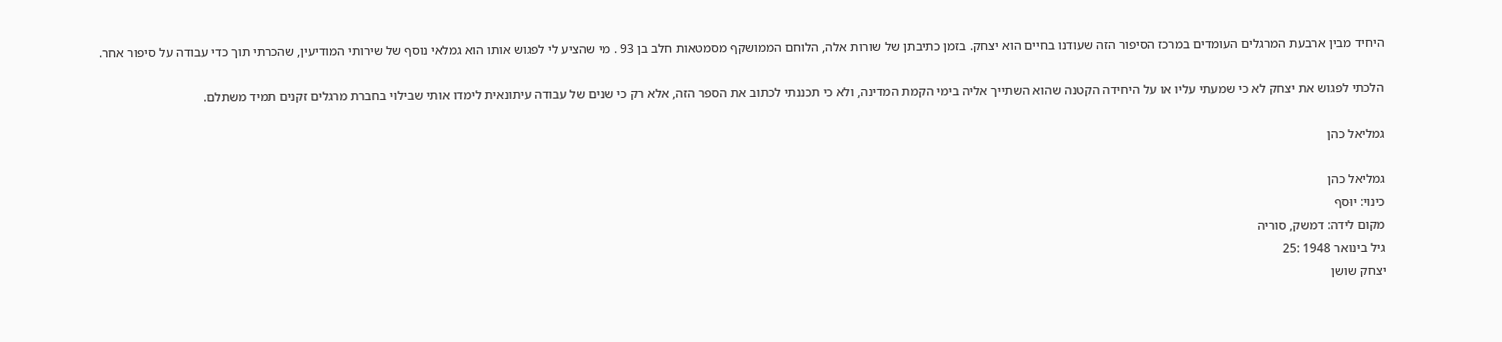היחיד מבין ארבעת המרגלים העומדים במרכז הסיפור הזה שעודנו בחיים הוא יצחק. בזמן כתיבתן של שורות אלה, הלוחם הממושקף מסמטאות חלב בן 93 . מי שהציע לי לפגוש אותו הוא גמלאי נוסף של שירותי המודיעין, שהכרתי תוך כדי עבודה על סיפור אחר.

הלכתי לפגוש את יצחק לא כי שמעתי עליו או על היחידה הקטנה שהוא השתייך אליה בימי הקמת המדינה, ולא כי תכננתי לכתוב את הספר הזה, אלא רק כי שנים של עבודה עיתונאית לימדו אותי שבילוי בחברת מרגלים זקנים תמיד משתלם.

גמליאל כהן

גמליאל כהן
כינוי: יוּסף
מקום לידה: דמשק, סוריה
גיל בינואר 1948 :25
יצחק שושן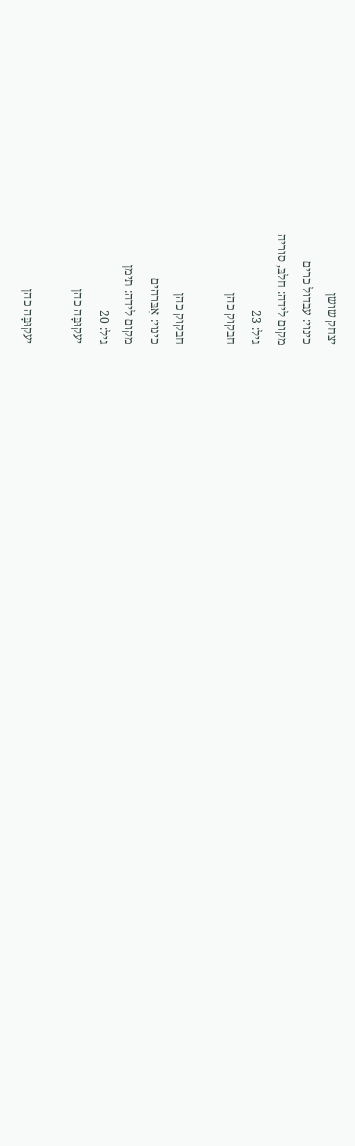יצחק שושן
כינוי: עבדול כרים
מקום לידה: חלבּ, סוריה
גיל: 23
חבקוק כהן

חבקוק כהן
כינוי: אִבּרהים
מקום לידה: תימן
גיל: 20
יעקוּבָּה כהן

יעקוּבָּה כהן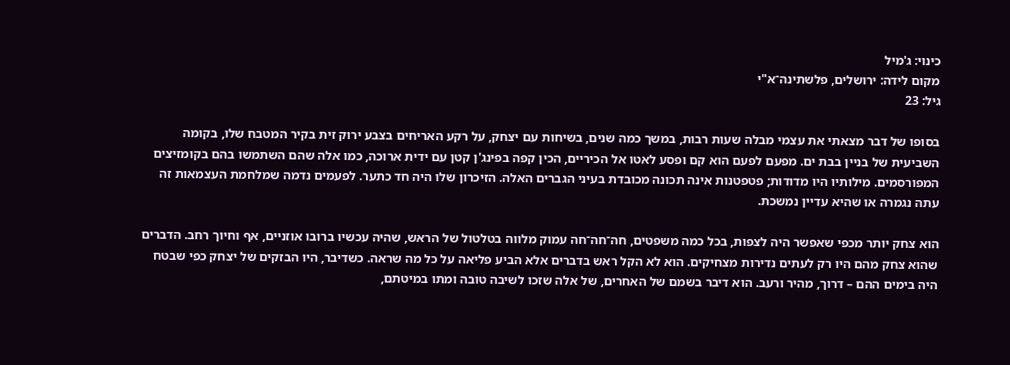כינוי: ג'מיל
מקום לידה: ירושלים, פלשתינה־א"י
גיל: 23

בסופו של דבר מצאתי את עצמי מבלה שעות רבות, במשך כמה שנים, בשיחות עם יצחק, על רקע האריחים בצבע ירוק זית בקיר המטבח שלו, בקומה השביעית של בניין בבת ים. מפעם לפעם הוא קם ופסע לאטו אל הכיריים, הכין קפה בפינג'ן קטן עם ידית ארוכה, כמו אלה שהם השתמשו בהם בקומזיצים המפורסמים. מילותיו היו מדודות; פטפטנות אינה תכונה מכובדת בעיני הגברים האלה. הזיכרון שלו היה חד כתער. לפעמים נדמה שמלחמת העצמאות זה עתה נגמרה או שהיא עדיין נמשכת.

הוא צחק יותר מכפי שאפשר היה לצפות, בכל כמה משפטים, חה־חה־חה עמוק מלווה בטלטול של הראש, שהיה עכשיו ברובו אוזניים, אף וחיוך רחב. הדברים שהוא צחק מהם היו רק לעתים נדירות מצחיקים. הוא לא הקל ראש בדברים אלא הביע פליאה על כל מה שראה. כשדיבר, היו הבזקים של יצחק כפי שבטח היה בימים ההם – דרוך, מהיר ורעב. הוא דיבר בשמם של האחרים, של אלה שזכו לשיבה טובה ומתו במיטתם,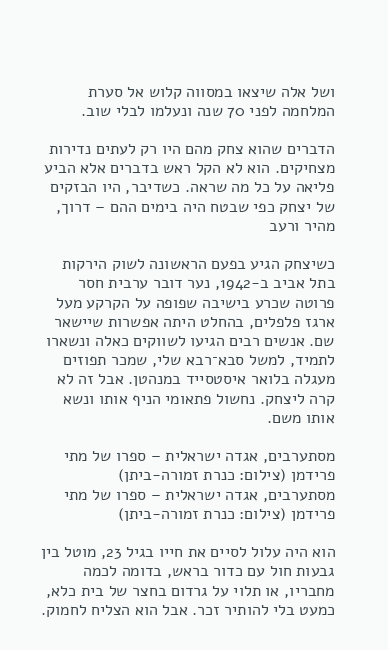ושל אלה שיצאו במסווה קלוש אל סערת המלחמה לפני 70 שנה ונעלמו לבלי שוב.

הדברים שהוא צחק מהם היו רק לעתים נדירות מצחיקים. הוא לא הקל ראש בדברים אלא הביע פליאה על כל מה שראה. כשדיבר, היו הבזקים של יצחק כפי שבטח היה בימים ההם – דרוך, מהיר ורעב

כשיצחק הגיע בפעם הראשונה לשוק הירקות בתל אביב ב-1942, נער דובר ערבית חסר פרוטה שכרע בישיבה שפופה על הקרקע מעל ארגז פלפלים, בהחלט היתה אפשרות שיישאר שם. אנשים רבים הגיעו לשווקים כאלה ונשארו לתמיד, למשל סבא־רבא שלי, שמכר תפוזים מעגלה בלואר איסטסייד במנהטן. אבל זה לא קרה ליצחק. נחשול פתאומי הניף אותו ונשא אותו משם.

מסתערבים, אגדה ישראלית – ספרו של מתי פרידמן (צילום: כנרת זמורה-ביתן)
מסתערבים, אגדה ישראלית – ספרו של מתי פרידמן (צילום: כנרת זמורה-ביתן)

הוא היה עלול לסיים את חייו בגיל 23, מוטל בין גבעות חול עם כדור בראש, בדומה לכמה מחבריו, או תלוי על גרדום בחצר של בית כלא, כמעט בלי להותיר זכר. אבל הוא הצליח לחמוק.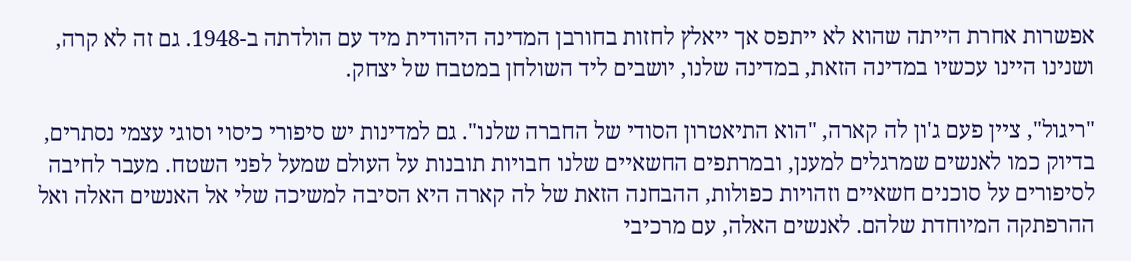אפשרות אחרת הייתה שהוא לא ייתפס אך ייאלץ לחזות בחורבן המדינה היהודית מיד עם הולדתה ב-1948. גם זה לא קרה, ושנינו היינו עכשיו במדינה הזאת, במדינה שלנו, יושבים ליד השולחן במטבח של יצחק.

"ריגול", ציין פעם ג'ון לה קארה, "הוא התיאטרון הסודי של החברה שלנו". גם למדינות יש סיפורי כיסוי וסוגי עצמי נסתרים, בדיוק כמו לאנשים שמרגלים למענן, ובמרתפים החשאיים שלנו חבויות תובנות על העולם שמעל לפני השטח. מעבר לחיבה לסיפורים על סוכנים חשאיים וזהויות כפולות, ההבחנה הזאת של לה קארה היא הסיבה למשיכה שלי אל האנשים האלה ואל ההרפתקה המיוחדת שלהם. לאנשים האלה, עם מרכיבי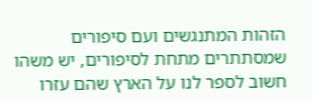הזהות המתנגשים ועם סיפורים שמסתתרים מתחת לסיפורים, יש משהו חשוב לספר לנו על הארץ שהם עזרו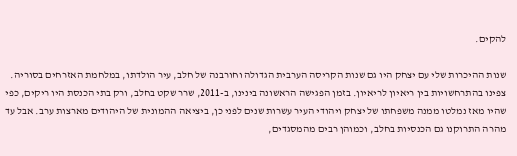להקים.

שנות ההיכרות שלי עם יצחק היו גם שנות הקריסה הערבית הגדולה וחורבנה של חלב, עיר הולדתו, במלחמת האזרחים בסוריה. צפינו בהתרחשויות בין ריאיון לריאיון. בזמן הפגישה הראשונה בינינו, ב-2011, שרר שקט בחלב, ורק בתי הכנסת היו ריקים, כפי שהיו מאז נמלטו ממנה משפחתו של יצחק ויהודי העיר עשרות שנים לפני כן, ביציאה ההמונית של היהודים מארצות ערב. אבל עד מהרה התרוקנו גם הכנסיות בחלב, וכמוהן רבים מהמסגדים,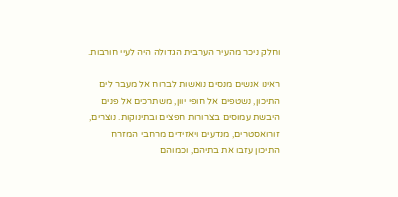וחלק ניכר מהעיר הערבית הגדולה היה לעיי חורבות.

ראינו אנשים מנסים נואשות לברוח אל מעבר לים התיכון, נשטפים אל חופי יוון, משתרכים אל פנים היבשת עמוסים בצרורות חפצים ובתינוקות. נוצרים, זורואסטרים, מנדעים ויאזידים מרחבי המזרח התיכון עזבו את בתיהם, וכמוהם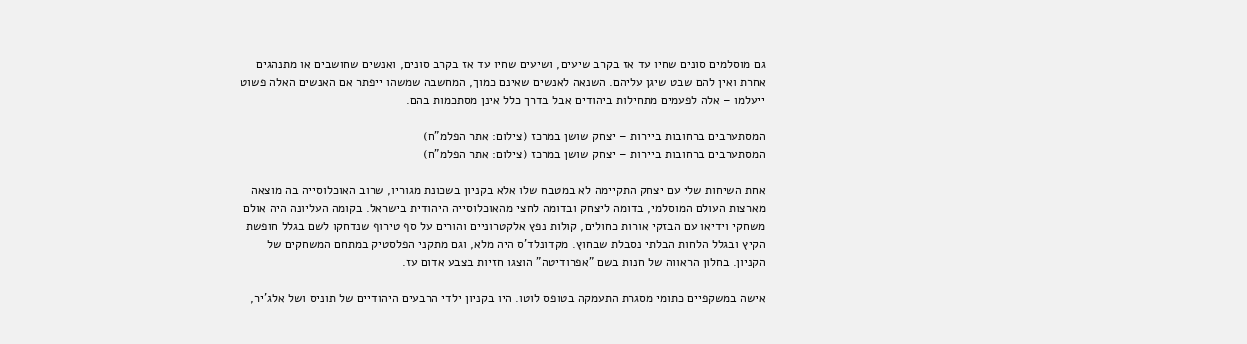גם מוסלמים סונים שחיו עד אז בקרב שיעים, ושיעים שחיו עד אז בקרב סונים, ואנשים שחושבים או מתנהגים אחרת ואין להם שבט שיגן עליהם. השנאה לאנשים שאינם כמוך, המחשבה שמשהו ייפתר אם האנשים האלה פשוט ייעלמו – אלה לפעמים מתחילות ביהודים אבל בדרך כלל אינן מסתכמות בהם.

המסתערבים ברחובות ביירות – יצחק שושן במרכז (צילום: אתר הפלמ"ח)
המסתערבים ברחובות ביירות – יצחק שושן במרכז (צילום: אתר הפלמ"ח)

אחת השיחות שלי עם יצחק התקיימה לא במטבח שלו אלא בקניון בשכונת מגוריו, שרוב האוכלוסייה בה מוצאה מארצות העולם המוסלמי, בדומה ליצחק ובדומה לחצי מהאוכלוסייה היהודית בישראל. בקומה העליונה היה אולם משחקי וידיאו עם הבזקי אורות כחולים, קולות נפץ אלקטרוניים והורים על סף טירוף שנדחקו לשם בגלל חופשת הקיץ ובגלל הלחות הבלתי נסבלת שבחוץ. מקדונלד'ס היה מלא, וגם מתקני הפלסטיק במתחם המשחקים של הקניון. בחלון הראווה של חנות בשם "אפרודיטה" הוצגו חזיות בצבע אדום עז.

אישה במשקפיים כתומי מסגרת התעמקה בטופס לוטו. היו בקניון ילדי הרבעים היהודיים של תוניס ושל אלג'יר,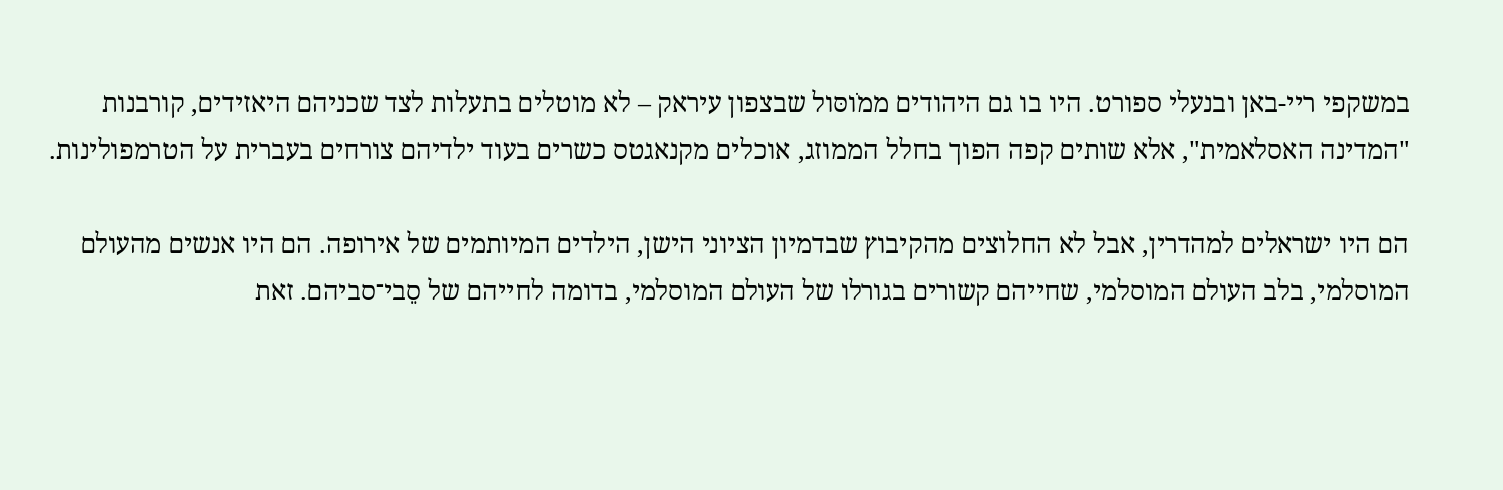במשקפי ריי-באן ובנעלי ספורט. היו בו גם היהודים ממֹוסּול שבצפון עיראק – לא מוטלים בתעלות לצד שכניהם היאזידים, קורבנות "המדינה האסלאמית", אלא שותים קפה הפוך בחלל הממוזג, אוכלים מקנאגטס כשרים בעוד ילדיהם צורחים בעברית על הטרמפולינות.

הם היו ישראלים למהדרין, אבל לא החלוצים מהקיבוץ שבדמיון הציוני הישן, הילדים המיותמים של אירופה. הם היו אנשים מהעולם המוסלמי, בלב העולם המוסלמי, שחייהם קשורים בגורלו של העולם המוסלמי, בדומה לחייהם של סֵבי־סביהם. זאת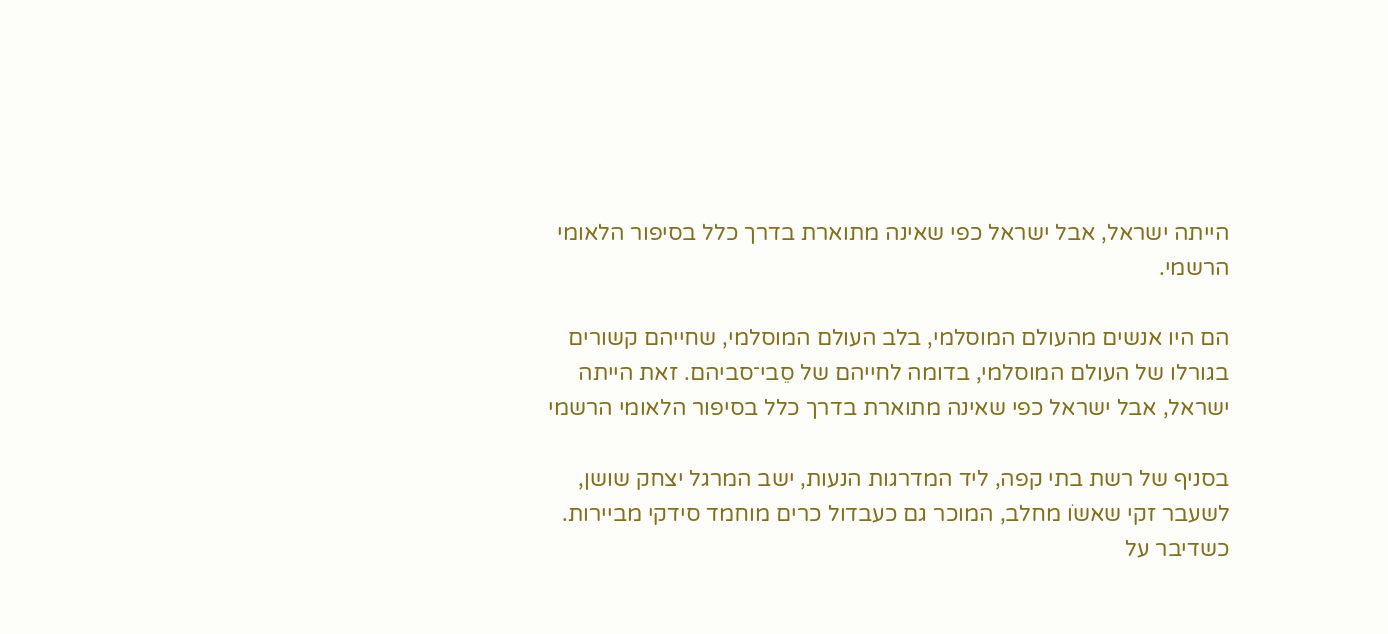הייתה ישראל, אבל ישראל כפי שאינה מתוארת בדרך כלל בסיפור הלאומי הרשמי.

הם היו אנשים מהעולם המוסלמי, בלב העולם המוסלמי, שחייהם קשורים בגורלו של העולם המוסלמי, בדומה לחייהם של סֵבי־סביהם. זאת הייתה ישראל, אבל ישראל כפי שאינה מתוארת בדרך כלל בסיפור הלאומי הרשמי

בסניף של רשת בתי קפה, ליד המדרגות הנעות, ישב המרגל יצחק שושן, לשעבר זקי שאשֹו מחלב, המוכר גם כעבדול כרים מוחמד סידקי מביירות. כשדיבר על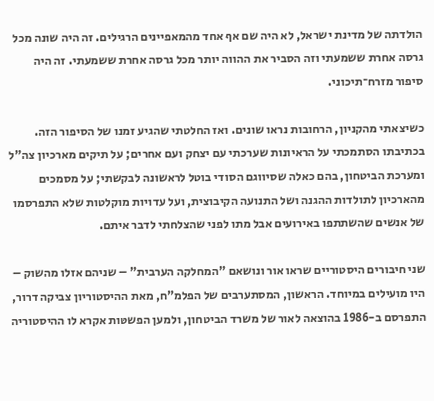הולדתה של מדינת ישראל, לא היה שם אף אחד מהמאפיינים הרגילים. זה היה שונה מכל גרסה אחרת ששמעתי וזה הסביר את ההווה יותר מכל גרסה אחרת ששמעתי. זה היה סיפור מזרח־תיכוני.

כשיצאתי מהקניון, הרחובות נראו שונים. ואז החלטתי שהגיע זמנו של הסיפור הזה. בכתיבתו הסתמכתי על הראיונות שערכתי עם יצחק ועם אחרים; על תיקים מארכיון צה"ל ומערכת הביטחון, בהם כאלה שסיווגם הסודי בוטל לראשונה לבקשתי; על מסמכים מהארכיון לתולדות ההגנה ושל התנועה הקיבוצית, ועל עדויות מוקלטות שלא התפרסמו של אנשים שהשתתפו באירועים אבל מתו לפני שהצלחתי לדבר איתם.

שני חיבורים היסטוריים שראו אור ונושאם "המחלקה הערבית" – שניהם אזלו מהשוק – היו מועילים במיוחד. הראשון, המסתערבים של הפלמ"ח, מאת ההיסטוריון צביקה דרור, התפרסם ב-1986 בהוצאה לאור של משרד הביטחון, ולמען הפשטּות אקרא לו ההיסטוריה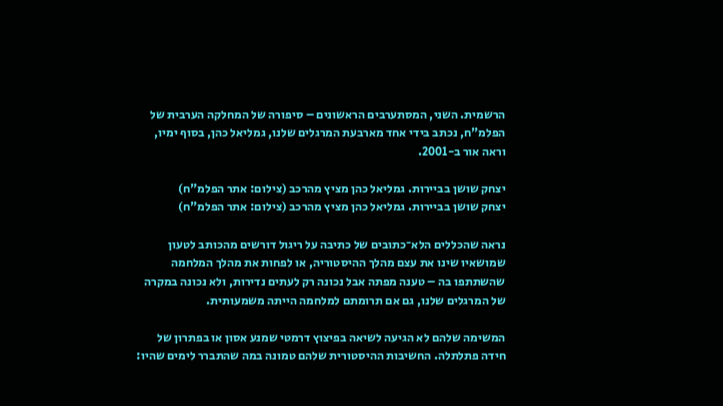הרשמית. השני, המסתערבים הראשונים – סיפורה של המחלקה הערבית של הפלמ"ח, נכתב בידי אחד מארבעת המרגלים שלנו, גמליאל כהן, בסוף ימיו, וראה אור ב-2001.

יצחק שושן בביירות. גמליאל כהן מציץ מהרכב (צילום: אתר הפלמ"ח)
יצחק שושן בביירות. גמליאל כהן מציץ מהרכב (צילום: אתר הפלמ"ח)

נראה שהכללים הלא־כתובים של כתיבה על ריגול דורשים מהכותב לטעון שמושאיו שינו את עצם מהלך ההיסטוריה, או לפחות את מהלך המלחמה שהשתתפו בה – טענה מפתה אבל נכונה רק לעתים נדירות, ולא נכונה במקרה של המרגלים שלנו, גם אם תרומתם למלחמה הייתה משמעותית.

המשימה שלהם לא הגיעה לשיאה בפיצוץ דרמטי שמנע אסון או בפתרון של חידה פתלתלה. החשיבות ההיסטורית שלהם טמונה במה שהתברר לימים שהיו: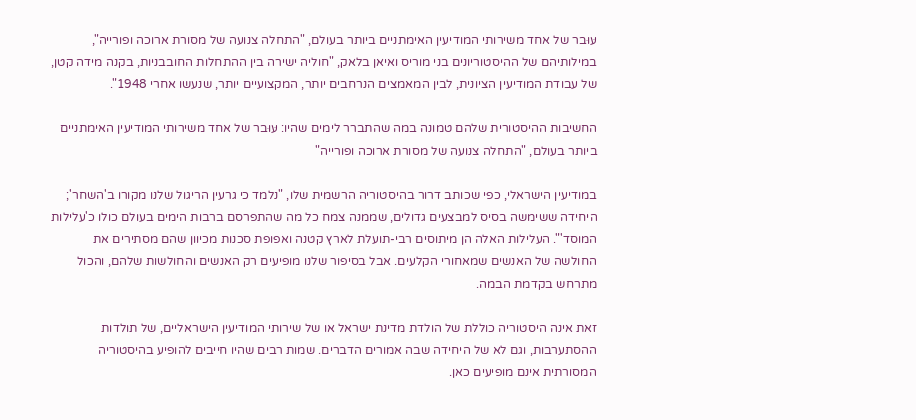עּוּבר של אחד משירותי המודיעין האימתניים ביותר בעולם, "התחלה צנועה של מסורת ארוכה ופורייה", במילותיהם של ההיסטוריונים בני מוריס ואיאן בלאק, "חוליה ישירה בין ההתחלות החובבניות, בקנה מידה קטן, של עבודת המודיעין הציונית, לבין המאמצים הנרחבים יותר, המקצועיים יותר, שנעשו אחרי 1948".

החשיבות ההיסטורית שלהם טמונה במה שהתברר לימים שהיו: עּוּבר של אחד משירותי המודיעין האימתניים ביותר בעולם, "התחלה צנועה של מסורת ארוכה ופורייה"

במודיעין הישראלי, כפי שכותב דרור בהיסטוריה הרשמית שלו, "נלמד כי גרעין הריגול שלנו מקורו ב'השחר'; היחידה ששימשה בסיס למבצעים גדולים, שממנה צמח כל מה שהתפרסם ברבות הימים בעולם כולו כ'עלילות המוסד'". העלילות האלה הן מיתוסים רבי-תועלת לארץ קטנה ואפופת סכנות מכיוון שהם מסתירים את החולשה של האנשים שמאחורי הקלעים. אבל בסיפור שלנו מופיעים רק האנשים והחולשות שלהם, והכול מתרחש בקדמת הבמה.

זאת אינה היסטוריה כוללת של הולדת מדינת ישראל או של שירותי המודיעין הישראליים, של תולדות ההסתערבות, וגם לא של היחידה שבה אמורים הדברים. שמות רבים שהיו חייבים להופיע בהיסטוריה המסורתית אינם מופיעים כאן.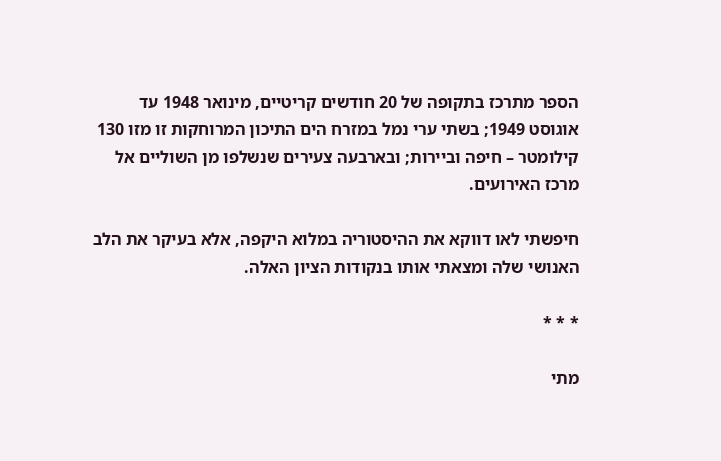הספר מתרכז בתקופה של 20 חודשים קריטיים, מינואר 1948 עד אוגוסט 1949; בשתי ערי נמל במזרח הים התיכון המרוחקות זו מזו 130 קילומטר – חיפה וביירות; ובארבעה צעירים שנשלפו מן השוליים אל מרכז האירועים.

חיפשתי לאו דווקא את ההיסטוריה במלוא היקפה, אלא בעיקר את הלב האנושי שלה ומצאתי אותו בנקודות הציון האלה.

* * *

מתי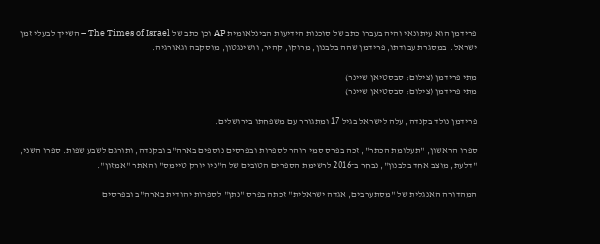פרידמן הוא עיתונאי והיה בעברו כתב של סוכנות הידיעות הבינלאומית AP וכן כתב של The Times of Israel – השייך לבעלי זמן ישראל.  במסגרת עבודתו, פרידמן שהה בלבנון, מרוקו, קהיר, וושינגטון, מוסקבה וגאורגיה.

מתי פרידמן (צילום: סבסטיאן שיינר)
מתי פרידמן (צילום: סבסטיאן שיינר)

פרידמן נולד בקנדה, עלה לישראל בגיל 17 ומתגורר עם משפחתו בירושלים.

ספרו הראשון, "תעלומת הכתר", זכה בפרס סמי רוהר לספרות ובפרסים נוספים בארה"ב ובקנדה, ותורגם לשבע שפות. ספרו השני, "דלעת, מוצב אחד בלבנון", נבחר ב־2016 לרשימת הספרים הטובים של ה"ניו יורק טיימס" והאתר "אמזון".

המהדורה האנגלית של "מסתערבים, אגדה ישראלית" זכתה בפרס "נתן" לספרות יהודית בארה"ב ובפרסים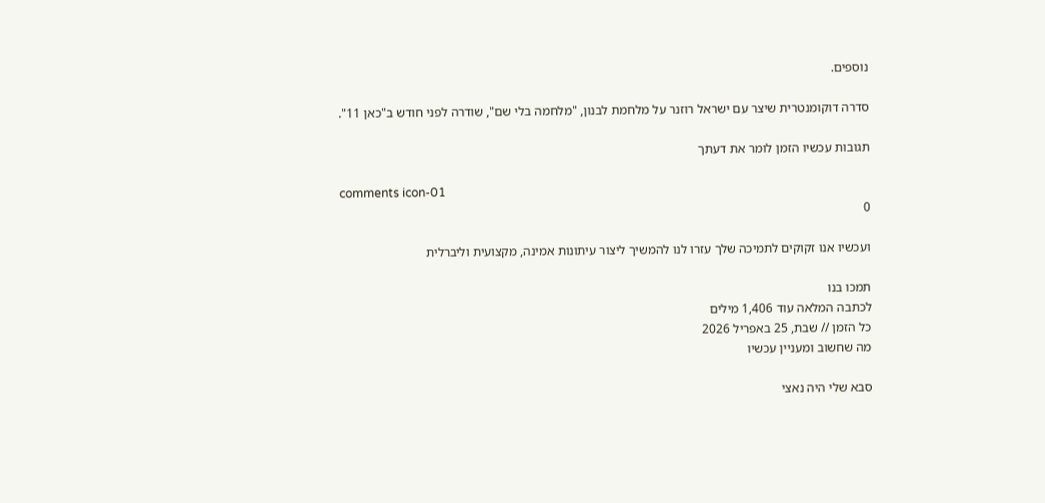נוספים.

סדרה דוקומנטרית שיצר עם ישראל רוזנר על מלחמת לבנון, "מלחמה בלי שם", שודרה לפני חודש ב"כאן 11".

תגובות עכשיו הזמן לומר את דעתך

comments icon-01
0

ועכשיו אנו זקוקים לתמיכה שלך עזרו לנו להמשיך ליצור עיתונות אמינה, מקצועית וליברלית

תמכו בנו
לכתבה המלאה עוד 1,406 מילים
כל הזמן // שבת, 25 באפריל 2026
מה שחשוב ומעניין עכשיו

סבא שלי היה נאצי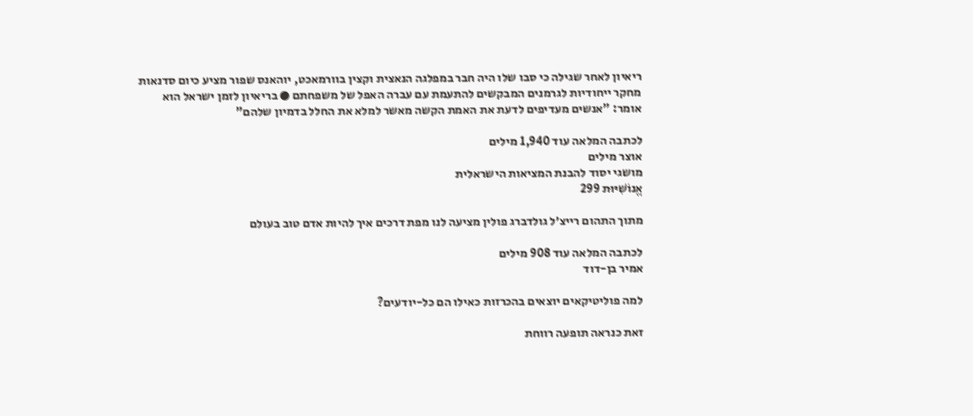ריאיון לאחר שגילה כי סבו שלו היה חבר במפלגה הנאצית וקצין בוורמאכט, יוהאנס שפור מציע כיום סדנאות מחקר ייחודיות לגרמנים המבקשים להתעמת עם עברה האפל של משפחתם ● בריאיון לזמן ישראל הוא אומר: "אנשים מעדיפים לדעת את האמת הקשה מאשר למלא את החלל בדמיון שלהם"

לכתבה המלאה עוד 1,940 מילים
אוצר מילים
מושגי יסוד להבנת המציאות הישראלית
אֱנוֹשִׁיּוּת 299

מתוך התהום רייצ׳ל גולדברג פולין מציעה לנו מפת דרכים איך להיות אדם טוב בעולם

לכתבה המלאה עוד 908 מילים
אמיר בן-דוד

למה פוליטיקאים יוצאים בהכרזות כאילו הם כל-יודעים?

זאת כנראה תופעה רווחת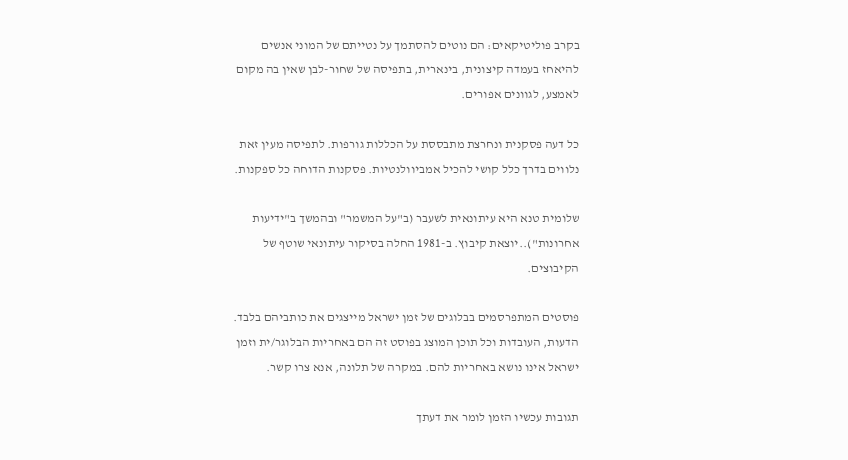בקרב פוליטיקאים: הם נוטים להסתמך על נטייתם של המוני אנשים להיאחז בעמדה קיצונית, בינארית, בתפיסה של שחור-לבן שאין בה מקום לאמצע, לגוונים אפורים.

כל דעה פסקנית ונחרצת מתבססת על הכללות גורפות. לתפיסה מעין זאת נלווים בדרך כלל קושי להכיל אמביוולנטיות. פסקנות הדוחה כל ספקנות.

שלומית טנא היא עיתונאית לשעבר (ב"על המשמר" ובהמשך ב"ידיעות אחרונות")..יוצאת קיבוץ. ב-1981 החלה בסיקור עיתונאי שוטף של הקיבוצים.

פוסטים המתפרסמים בבלוגים של זמן ישראל מייצגים את כותביהם בלבד. הדעות, העובדות וכל תוכן המוצג בפוסט זה הם באחריות הבלוגר/ית וזמן ישראל אינו נושא באחריות להם. במקרה של תלונה, אנא צרו קשר.

תגובות עכשיו הזמן לומר את דעתך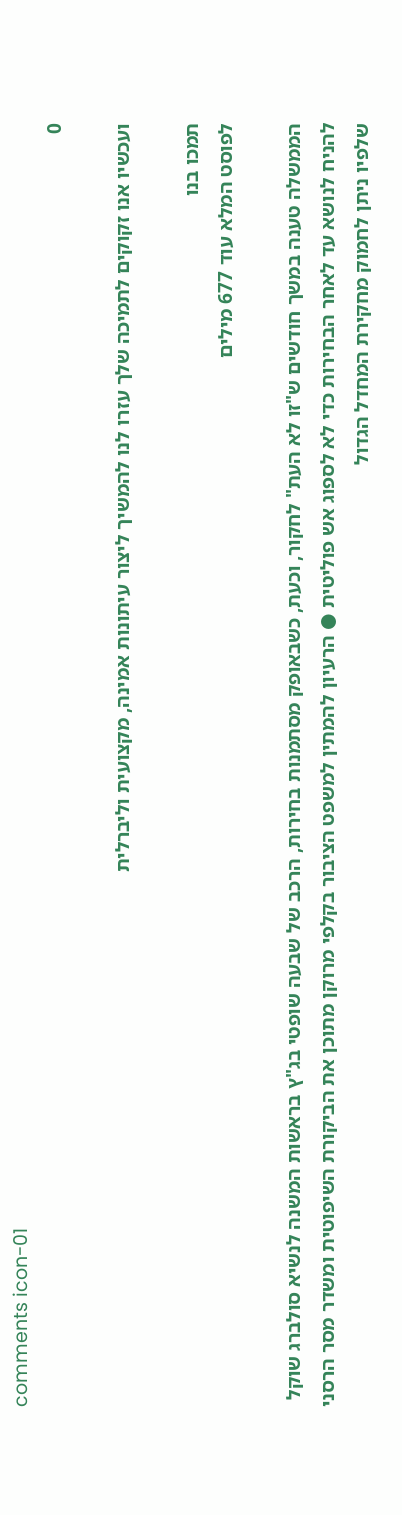comments icon-01
0

ועכשיו אנו זקוקים לתמיכה שלך עזרו לנו להמשיך ליצור עיתונות אמינה, מקצועית וליברלית

תמכו בנו
לפוסט המלא עוד 677 מילים

הממשלה טענה במשך חודשים ש"זו לא העת" לחקור, וכעת, כשבאופק מסתמנות בחירות, הרכב של שבעה שופטי בג"ץ בראשות המשנה לנשיא סולברג שוקל להניח לנושא עד לאחר הבחירות כדי לא לספוג אש פוליטית ● הרעיון להמתין למשפט הציבור בקלפי מרוקן מתוכן את הביקורת השיפוטית ומשדר מסר הרסני שלפיו ניתן לחמוק מחקירת המחדל הגדול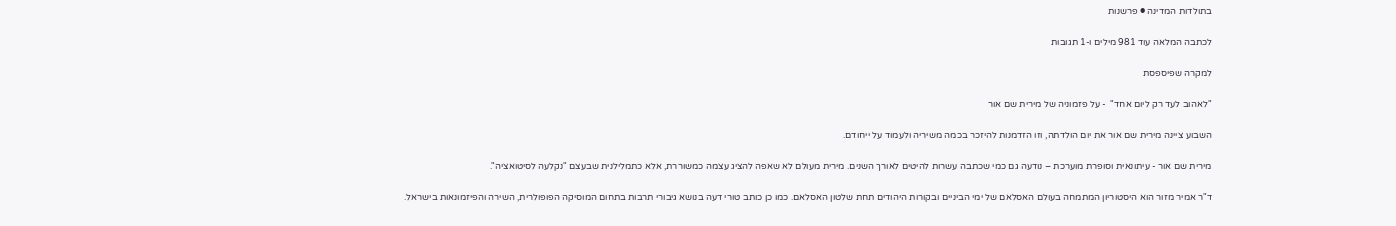בתולדות המדינה ● פרשנות

לכתבה המלאה עוד 981 מילים ו-1 תגובות

למקרה שפיספסת

"לאהוב לעד רק ליום אחד"  - על פזמוניה של מירית שם אור

השבוע ציינה מירית שם אור את יום הולדתה, וזו הזדמנות להיזכר בכמה משיריה ולעמוד על ייחודם.

מירית שם אור - עיתונאית וסופרת מוערכת – נודעה גם כמי שכתבה עשרות להיטים לאורך השנים. מירית מעולם לא שאפה להציג עצמה כמשוררת, אלא כתמלילנית שבעצם "נקלעה לסיטואציה".

ד"ר אמיר מזור הוא היסטוריון המתמחה בעולם האסלאם של ימי הביניים ובקורות היהודים תחת שלטון האסלאם. כמו כן כותב טורי דעה בנושא גיבורי תרבות בתחום המוסיקה הפופולרית, השירה והפיזמונאות בישראל.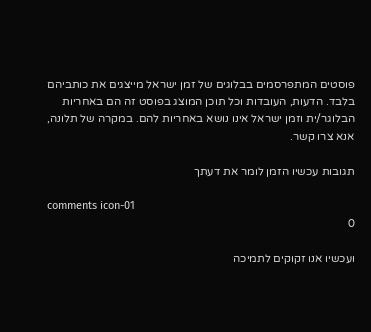פוסטים המתפרסמים בבלוגים של זמן ישראל מייצגים את כותביהם בלבד. הדעות, העובדות וכל תוכן המוצג בפוסט זה הם באחריות הבלוגר/ית וזמן ישראל אינו נושא באחריות להם. במקרה של תלונה, אנא צרו קשר.

תגובות עכשיו הזמן לומר את דעתך

comments icon-01
0

ועכשיו אנו זקוקים לתמיכה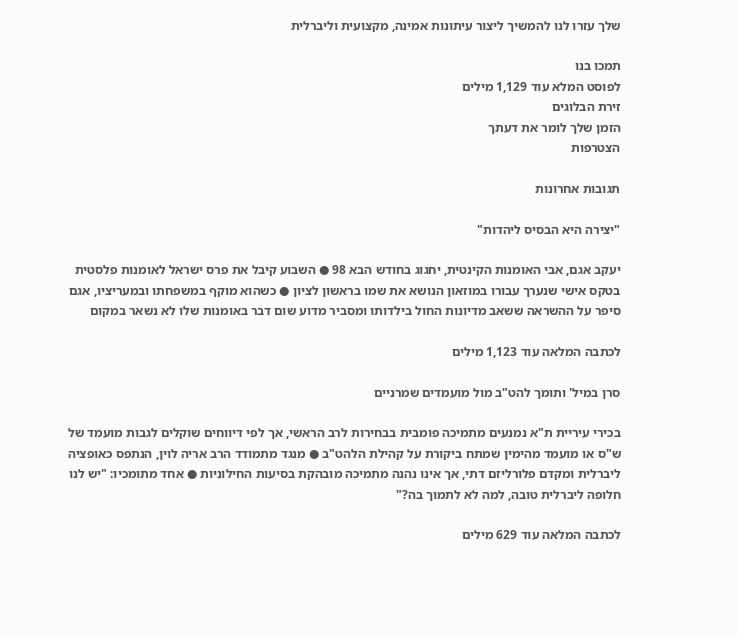שלך עזרו לנו להמשיך ליצור עיתונות אמינה, מקצועית וליברלית

תמכו בנו
לפוסט המלא עוד 1,129 מילים
זירת הבלוגים
הזמן שלך לומר את דעתך
הצטרפות

תגובות אחרונות

"יצירה היא הבסיס ליהדות"

יעקב אגם, אבי האומנות הקינטית, יחגוג בחודש הבא 98 ● השבוע קיבל את פרס ישראל לאומנות פלסטית בטקס אישי שנערך עבורו במוזאון הנושא את שמו בראשון לציון ● כשהוא מוקף במשפחתו ובמעריציו, אגם סיפר על ההשראה ששאב מדיונות החול בילדותו ומסביר מדוע שום דבר באומנות שלו לא נשאר במקום

לכתבה המלאה עוד 1,123 מילים

סרן במיל' ותומך להט"ב מול מועמדים שמרניים

בכירי עיריית ת"א נמנעים מתמיכה פומבית בבחירות לרב הראשי, אך לפי דיווחים שוקלים לגבות מועמד של ש"ס או מועמד מהימין שמתח ביקורת על קהילת הלהט"ב ● מנגד מתמודד הרב אריה לוין, הנתפס כאופציה ליברלית ומקדם פלורליזם דתי, אך אינו נהנה מתמיכה מובהקת בסיעות החילוניות ● אחד מתומכיו: "יש לנו חלופה ליברלית טובה, למה לא לתמוך בה?"

לכתבה המלאה עוד 629 מילים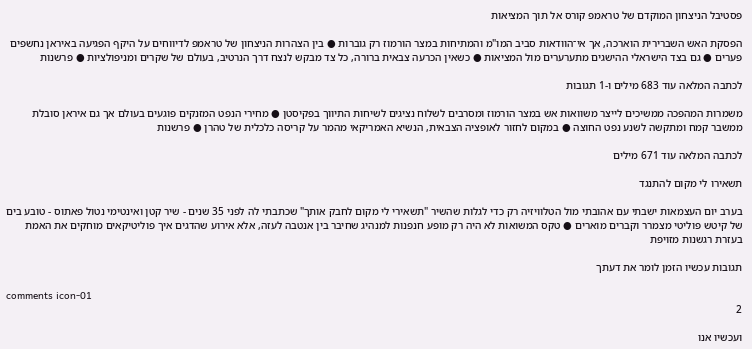פסטיבל הניצחון המוקדם של טראמפ קורס אל תוך המציאות

הפסקת האש השברירית הוארכה, אך אי־הוודאות סביב המו"מ והמתיחות במצר הורמוז רק גוברות ● בין הצהרות הניצחון של טראמפ לדיווחים על היקף הפגיעה באיראן נחשפים פערים ● גם בצד הישראלי ההישגים מתערערים מול המציאות ● כשאין הכרעה צבאית ברורה, כל צד מבקש לנצח דרך הנרטיב, בעולם של שקרים ומניפולציות ● פרשנות

לכתבה המלאה עוד 683 מילים ו-1 תגובות

משמרות המהפכה ממשיכים לייצר משוואות אש במצר הורמוז ומסרבים לשלוח נציגים לשיחות התיווך בפקיסטן ● מחירי הנפט המזנקים פוגעים בעולם אך גם איראן סובלת ממשבר קמח ומתקשה לשנע נפט החוצה ● במקום לחזור לאופציה הצבאית, הנשיא האמריקאי מהמר על קריסה כלכלית של טהרן ● פרשנות

לכתבה המלאה עוד 671 מילים

תשאירו לי מקום להתנגד

בערב יום העצמאות ישבתי עם אהובתי מול הטלוויזיה רק כדי לגלות שהשיר "תשאירי לי מקום לחבק אותך" שכתבתי לה לפני 35 שנים - שיר קטן ואינטימי נטול פאתוס - טובע בים של קיטש פוליטי מצמרר וקברים מוארים ● טקס המשואות לא היה רק מופע חנפנות למנהיג שחיבר בין אנטבה לעזה, אלא אירוע שהדגים איך פוליטיקאים מוחקים את האמת בעזרת רגשנות מזויפת

תגובות עכשיו הזמן לומר את דעתך

comments icon-01
2

ועכשיו אנו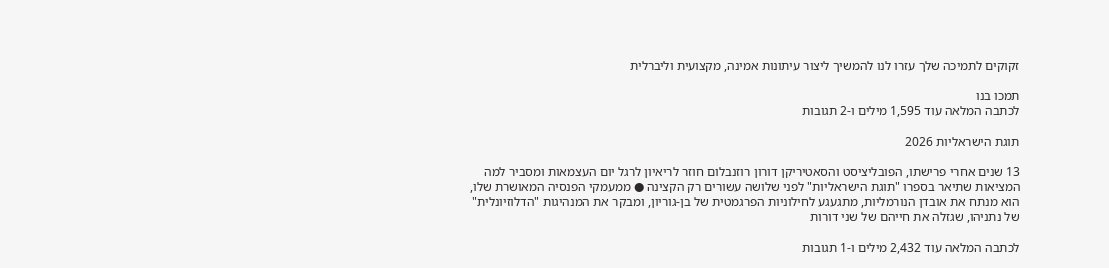זקוקים לתמיכה שלך עזרו לנו להמשיך ליצור עיתונות אמינה, מקצועית וליברלית

תמכו בנו
לכתבה המלאה עוד 1,595 מילים ו-2 תגובות

תוגת הישראליות 2026

13 שנים אחרי פרישתו, הפובליציסט והסאטיריקן דורון רוזנבלום חוזר לריאיון לרגל יום העצמאות ומסביר למה המציאות שתיאר בספרו "תוגת הישראליות" לפני שלושה עשורים רק הקצינה ● ממעמקי הפנסיה המאושרת שלו, הוא מנתח את אובדן הנורמליות, מתגעגע לחילוניות הפרגמטית של בן-גוריון, ומבקר את המנהיגות "הדלוזיונלית" של נתניהו, שגזלה את חייהם של שני דורות

לכתבה המלאה עוד 2,432 מילים ו-1 תגובות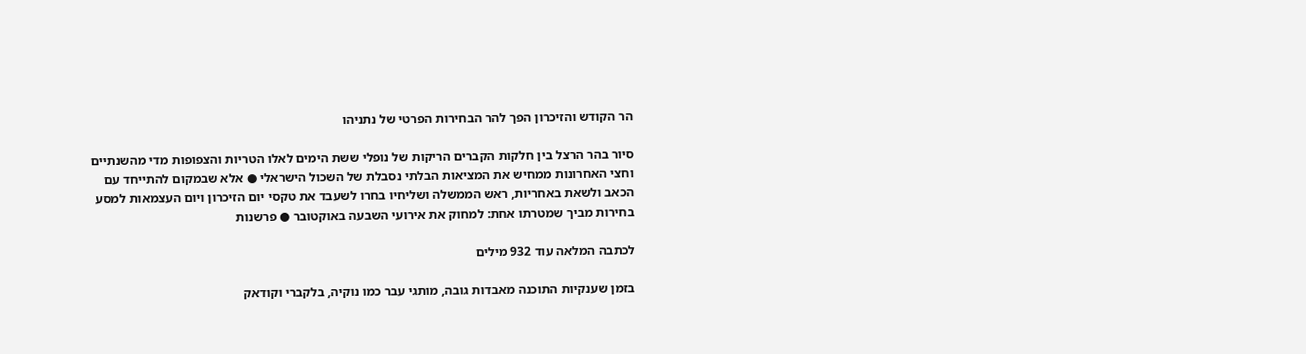הר הקודש והזיכרון הפך להר הבחירות הפרטי של נתניהו

סיור בהר הרצל בין חלקות הקברים הריקות של נופלי ששת הימים לאלו הטריות והצפופות מדי מהשנתיים וחצי האחרונות ממחיש את המציאות הבלתי נסבלת של השכול הישראלי ● אלא שבמקום להתייחד עם הכאב ולשאת באחריות, ראש הממשלה ושליחיו בחרו לשעבד את טקסי יום הזיכרון ויום העצמאות למסע בחירות מביך שמטרתו אחת: למחוק את אירועי השבעה באוקטובר ● פרשנות

לכתבה המלאה עוד 932 מילים

בזמן שענקיות התוכנה מאבדות גובה, מותגי עבר כמו נוקיה, בלקברי וקודאק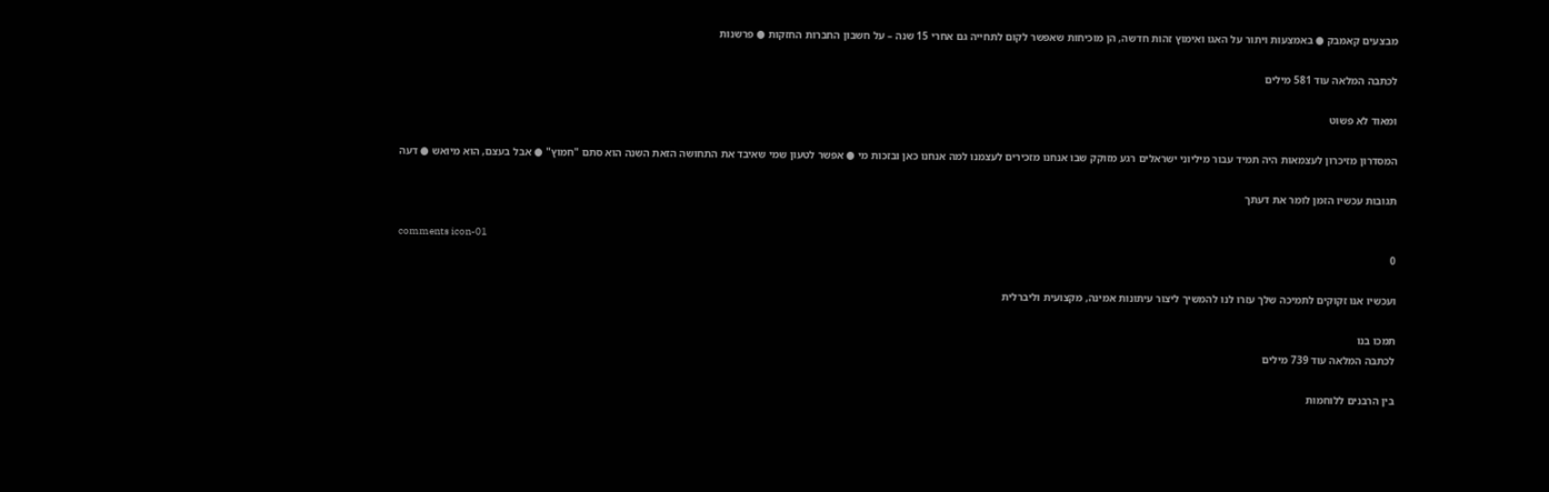מבצעים קאמבק ● באמצעות ויתור על האגו ואימוץ זהות חדשה, הן מוכיחות שאפשר לקום לתחייה גם אחרי 15 שנה – על חשבון החברות החזקות ● פרשנות

לכתבה המלאה עוד 581 מילים

ומאוד לא פשוט

המסדרון מזיכרון לעצמאות היה תמיד עבור מיליוני ישראלים רגע מזוקק שבו אנחנו מזכירים לעצמנו למה אנחנו כאן ובזכות מי ● אפשר לטעון שמי שאיבד את התחושה הזאת השנה הוא סתם "חמוץ" ● אבל בעצם, הוא מיואש ● דעה

תגובות עכשיו הזמן לומר את דעתך

comments icon-01
0

ועכשיו אנו זקוקים לתמיכה שלך עזרו לנו להמשיך ליצור עיתונות אמינה, מקצועית וליברלית

תמכו בנו
לכתבה המלאה עוד 739 מילים

בין הרבנים ללוחמות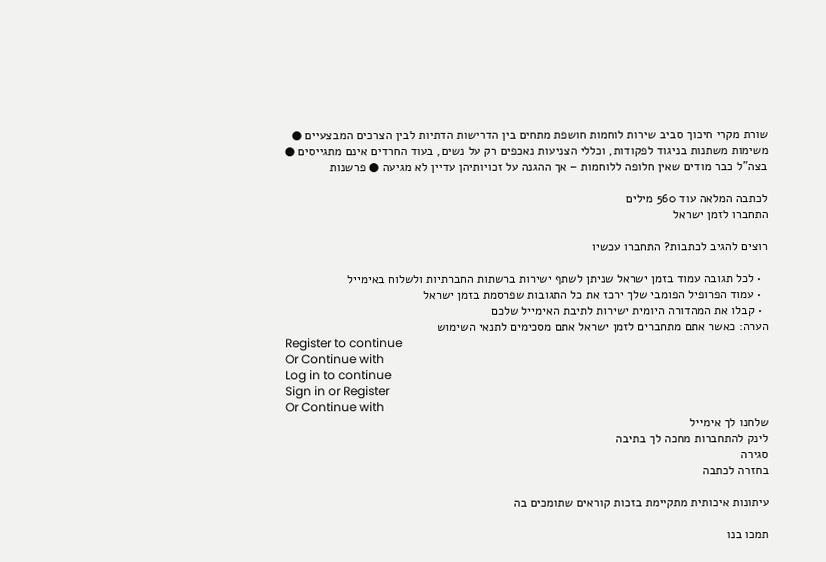שורת מקרי חיכוך סביב שירות לוחמות חושפת מתחים בין הדרישות הדתיות לבין הצרכים המבצעיים ● משימות משתנות בניגוד לפקודות, וכללי הצניעות נאכפים רק על נשים, בעוד החרדים אינם מתגייסים ● בצה"ל כבר מודים שאין חלופה ללוחמות – אך ההגנה על זכויותיהן עדיין לא מגיעה ● פרשנות

לכתבה המלאה עוד 560 מילים
התחברו לזמן ישראל

רוצים להגיב לכתבות? התחברו עכשיו

  • לכל תגובה עמוד בזמן ישראל שניתן לשתף ישירות ברשתות החברתיות ולשלוח באימייל
  • עמוד הפרופיל הפומבי שלך ירכז את כל התגובות שפרסמת בזמן ישראל
  • קבלו את המהדורה היומית ישירות לתיבת האימייל שלכם
הערה: כאשר אתם מתחברים לזמן ישראל אתם מסכימים לתנאי השימוש
Register to continue
Or Continue with
Log in to continue
Sign in or Register
Or Continue with
שלחנו לך אימייל
לינק להתחברות מחכה לך בתיבה
סגירה
בחזרה לכתבה

עיתונות איכותית מתקיימת בזכות קוראים שתומכים בה

תמכו בנו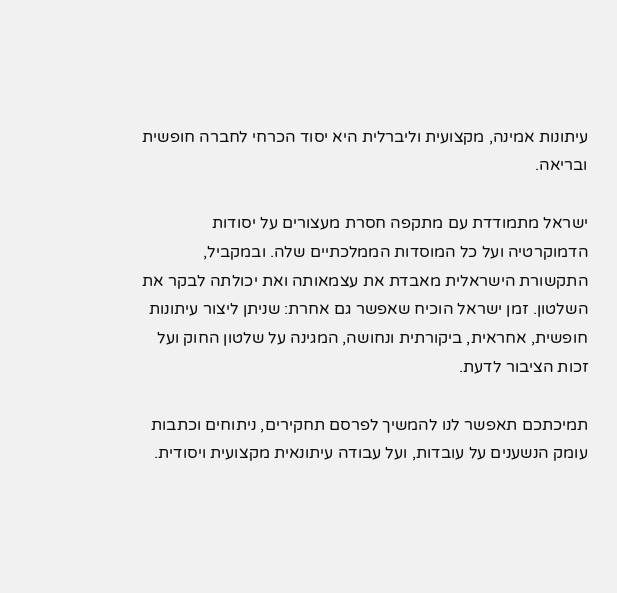עיתונות אמינה, מקצועית וליברלית היא יסוד הכרחי לחברה חופשית ובריאה.

ישראל מתמודדת עם מתקפה חסרת מעצורים על יסודות הדמוקרטיה ועל כל המוסדות הממלכתיים שלה. ובמקביל, התקשורת הישראלית מאבדת את עצמאותה ואת יכולתה לבקר את השלטון. זמן ישראל הוכיח שאפשר גם אחרת: שניתן ליצור עיתונות חופשית, אחראית, ביקורתית ונחושה, המגינה על שלטון החוק ועל זכות הציבור לדעת.

תמיכתכם תאפשר לנו להמשיך לפרסם תחקירים, ניתוחים וכתבות עומק הנשענים על עובדות, ועל עבודה עיתונאית מקצועית ויסודית.